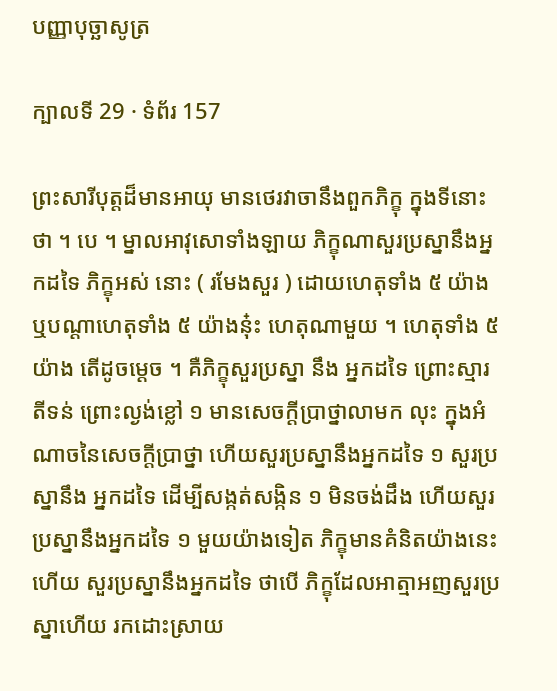បញ្ញាបុច្ឆាសូត្រ

ក្បាលទី 29 · ទំព័រ 157

ព្រះសារីបុត្តដ៏មានអាយុ មានថេរវាចានឹងពួកភិក្ខុ ក្នុងទីនោះ ថា ។ បេ ។ ម្នាលអាវុសោទាំងឡាយ ភិក្ខុណាសួរប្រស្នានឹងអ្នកដទៃ ភិក្ខុអស់ នោះ ( រមែងសួរ ) ដោយហេតុទាំង ៥ យ៉ាង ឬបណ្តាហេតុទាំង ៥ យ៉ាងនុ៎ះ ហេតុណាមួយ ។ ហេតុទាំង ៥ យ៉ាង តើដូចម្តេច ។ គឺភិក្ខុសួរប្រស្នា នឹង អ្នកដទៃ ព្រោះស្មារតីទន់ ព្រោះល្ងង់ខ្លៅ ១ មានសេចក្តីប្រាថ្នាលាមក លុះ ក្នុងអំណាចនៃសេចក្តីប្រាថ្នា ហើយសួរប្រស្នានឹងអ្នកដទៃ ១ សួរប្រស្នានឹង អ្នកដទៃ ដើម្បីសង្កត់សង្កិន ១ មិនចង់ដឹង ហើយសួរប្រស្នានឹងអ្នកដទៃ ១ មួយយ៉ាងទៀត ភិក្ខុមានគំនិតយ៉ាងនេះហើយ សួរប្រស្នានឹងអ្នកដទៃ ថាបើ ភិក្ខុដែលអាត្មាអញសួរប្រស្នាហើយ រកដោះស្រាយ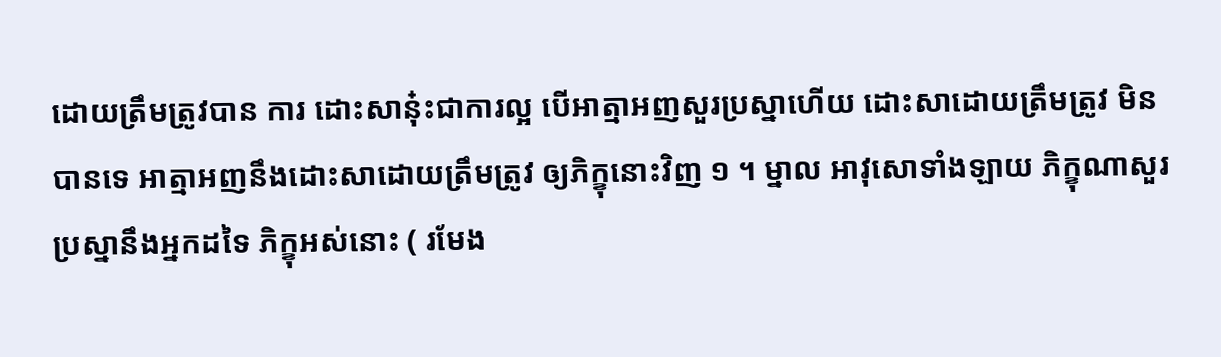ដោយត្រឹមត្រូវបាន ការ ដោះសាន៎ុះជាការល្អ បើអាត្មាអញសួរប្រស្នាហើយ ដោះសាដោយត្រឹមត្រូវ មិនបានទេ អាត្មាអញនឹងដោះសាដោយត្រឹមត្រូវ ឲ្យភិក្ខុនោះវិញ ១ ។ ម្នាល អាវុសោទាំងឡាយ ភិក្ខុណាសួរប្រស្នានឹងអ្នកដទៃ ភិក្ខុអស់នោះ ( រមែង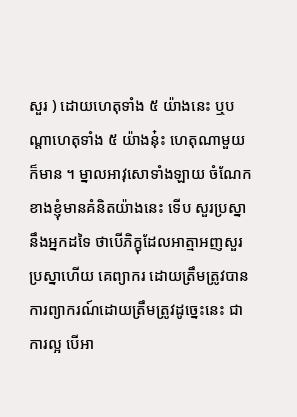សួរ ) ដោយហេតុទាំង ៥ យ៉ាងនេះ ឬបណ្តាហេតុទាំង ៥ យ៉ាងនុ៎ះ ហេតុណាមួយ ក៏មាន ។ ម្នាលអាវុសោទាំងឡាយ ចំណែកខាងខ្ញុំមានគំនិតយ៉ាងនេះ ទើប សួរប្រស្នានឹងអ្នកដទៃ ថាបើភិក្ខុដែលអាត្មាអញសួរប្រស្នាហើយ គេព្យាករ ដោយត្រឹមត្រូវបាន ការព្យាករណ៍ដោយត្រឹមត្រូវដូច្នេះនេះ ជាការល្អ បើអា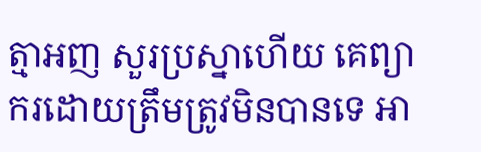ត្មាអញ សួរប្រស្នាហើយ គេព្យាករដោយត្រឹមត្រូវមិនបានទេ អា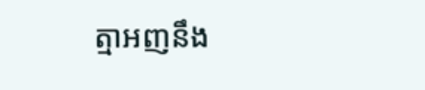ត្មាអញនឹង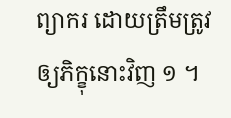ព្យាករ ដោយត្រឹមត្រូវ ឲ្យភិក្ខុនោះវិញ ១ ។